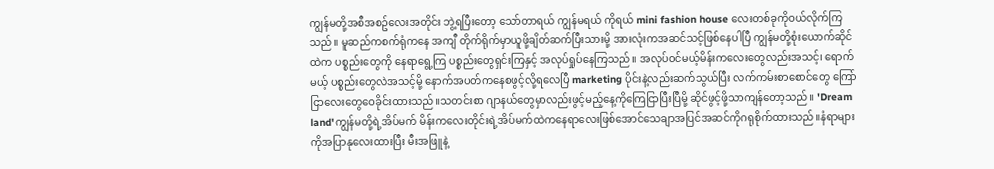ကျွန်မတို့အစီအစဥ်လေးအတိုင်း ဘွဲ့ရပြီးတော့ သော်တာရယ် ကျွန်မရယ် ကိုရယ် mini fashion house လေးတစ်ခုကိုဝယ်လိုက်ကြသည်။ မူဆည်ကစက်ရုံကနေ အကျီ တိုက်ရိုက်မှာယူဖို့ချိတ်ဆက်ပြီးသားမို့ အားလုံးကအဆင်သင့်ဖြစ်နေပါပြီ ကျွန်မတို့စုံးယောက်ဆိုင်ထဲက ပစ္စည်းတွေကို နေရာရွေ့ကြ ပစ္စည်းတွေရှင်းကြနှင့် အလုပ်ရှုပ်နေကြသည်။ အလုပ်ဝင်မယ့်မိန်းကလေးတွေလည်းအသင့်၊ ရောက်မယ့် ပစ္စည်းတွေလဲအသင့်မို့ နောက်အပတ်ကနေစဖွင့်လို့ရလေပြီ marketing ပိုင်းနဲ့လည်းဆက်သွယ်ပြီး လက်ကမ်းစာစောင်တွေ ကြော်ငြာလေးတွေဝေခိုင်းထားသည်။သတင်းစာ ဂျာနယ်တွေမှာလည်းဖွင့်မည့်နေ့ကိုကြေငြာပြီးပြီမို့ ဆိုင်ဖွင့်ဖို့သာကျန်တော့သည်။ 'Dream land'ကျွန်မတို့ရဲ့အိပ်မက် မိန်းကလေးတိုင်းရဲ့အိပ်မက်ထဲကနေရာလေးဖြစ်အောင်သေချာအပြင်အဆင်ကိုဂရုစိုက်ထားသည်။နံရာများကိုအပြာနုလေးထားပြီး မီးအဖြူနဲ့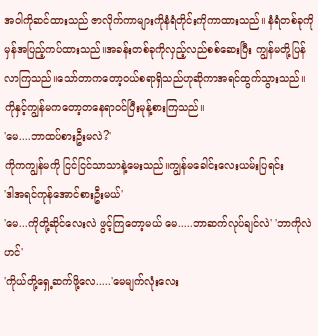အဝါကိုဆင်ထားသည် ဇာလိုက်ကာများကိုနံရံတိုင်းကိုကာထားသည်။ နံရံတစ်ခုကိုမှန်အပြည့်ကပ်ထားသည်။အခန်းတစ်ခုကိုလှည့်လည်စစ်ဆေးပြီး ကျွန်မတို့ပြန်လာကြသည်။သော်တာကတော့ဝယ်စရာရှိသည်ဟုဆိုကာအရင်ထွက်သွားသည်။ကိုနှင့်ကျွန်မကတော့တနေရာဝင်ပြီးမုန့်စားကြသည်။
'မေ....ဘာထပ်စားဦးမလဲ?'
ကိုကကျွန်မကို ငြင်ငြင်သာသာနဲ့မေးသည်။ကျွန်မခေါင်းလေးယမ်းပြရင်း
'ဒါအရင်ကုန်အောင်စားဦးမယ်'
'မေ...ကိုတို့ဆိုင်လေးလဲ ဖွင့်ကြတော့မယ် မေ.....ဘာဆက်လုပ်ချင်လဲ' 'ဘာကိုလဲဟင်'
'ကိုယ်တို့ရှေ့ဆက်ဖို့လေ.....'မေမျက်လုံးလေး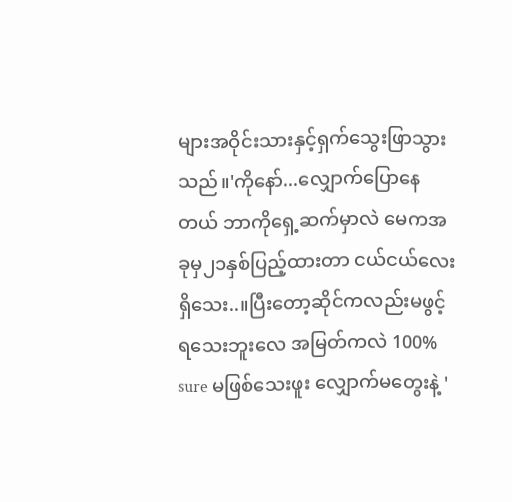များအဝိုင်းသားနှင့်ရှက်သွေးဖြာသွားသည်။'ကိုနော်...လျှောက်ပြောနေတယ် ဘာကိုရှေ့ဆက်မှာလဲ မေကအခုမှ၂၁နှစ်ပြည့်ထားတာ ငယ်ငယ်လေးရှိသေး..။ပြီးတော့ဆိုင်ကလည်းမဖွင့်ရသေးဘူးလေ အမြတ်ကလဲ 100% sure မဖြစ်သေးဖူး လျှောက်မတွေးနဲ့ '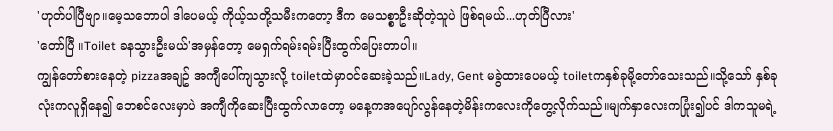'ဟုတ်ပါပြီဗျာ။မေ့သဘောပါ ဒါပေမယ့် ကိုယ့်သတို့သမီးကတော့ ဒီက မေသစ္စာဦးဆိုတဲ့သူပဲ ဖြစ်ရမယ်...ဟုတ်ပြီလား'
'တော်ပြီ ။Toilet ခနသွားဦးမယ်'အမှန်တော့ မေရှက်ရမ်းရမ်းပြီးထွက်ပြေးတာပါ။
ကျွန်တော်စားနေတဲ့ pizzaအချဥ် အကျီပေါ်ကျသွားလို့ toiletထဲမှာဝင်ဆေးခဲ့သည်။Lady, Gent မခွဲထားပေမယ့် toiletကနှစ်ခုမို့တော်သေးသည်။သို့သော် နှစ်ခုလုံးကလူရှိနေ၍ ဘေစင်လေးမှာပဲ အကျီကိုဆေးပြီးထွက်လာတော့ မနေ့ကအပျော်လွန်နေတဲ့မိန်းကလေးကိုတွေ့လိုက်သည်။မျက်နှာလေးကပြုံး၍ပင် ဒါကသူမရဲ့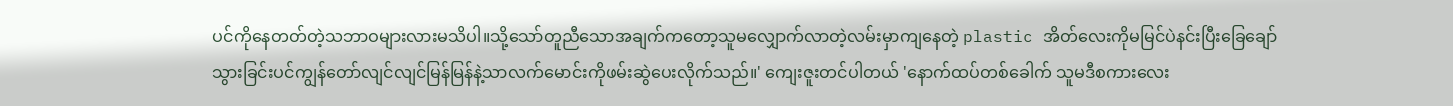ပင်ကိုနေတတ်တဲ့သဘာဝများလားမသိပါ။သို့သော်တူညီသောအချက်ကတော့သူမလျှောက်လာတဲ့လမ်းမှာကျနေတဲ့ plastic အိတ်လေးကိုမမြင်ပဲနင်းပြီးခြေချော်သွားခြင်းပင်ကျွန်တော်လျင်လျင်မြန်မြန်နဲ့သာလက်မောင်းကိုဖမ်းဆွဲပေးလိုက်သည်။' ကျေးဇူးတင်ပါတယ် 'နောက်ထပ်တစ်ခေါက် သူမဒီစကားလေး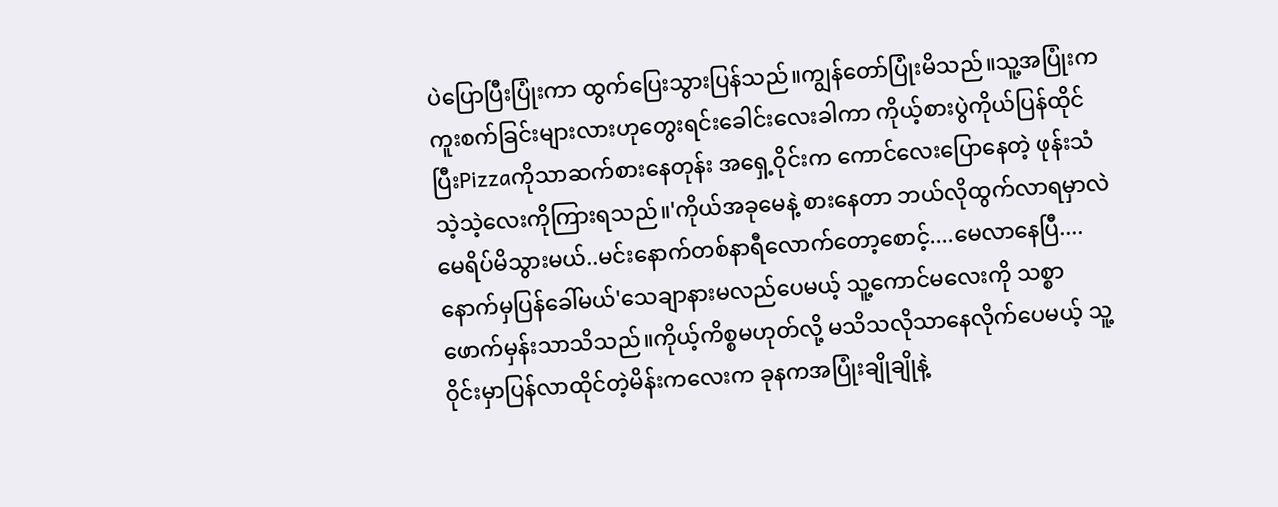ပဲပြောပြီးပြုံးကာ ထွက်ပြေးသွားပြန်သည်။ကျွန်တော်ပြုံးမိသည်။သူ့အပြုံးကကူးစက်ခြင်းများလားဟုတွေးရင်းခေါင်းလေးခါကာ ကိုယ့်စားပွဲကိုယ်ပြန်ထိုင်ပြီးPizzaကိုသာဆက်စားနေတုန်း အရှေ့ဝိုင်းက ကောင်လေးပြောနေတဲ့ ဖုန်းသံသဲ့သဲ့လေးကိုကြားရသည်။'ကိုယ်အခုမေနဲ့ စားနေတာ ဘယ်လိုထွက်လာရမှာလဲ မေရိပ်မိသွားမယ်..မင်းနောက်တစ်နာရီလောက်တော့စောင့်....မေလာနေပြီ....နောက်မှပြန်ခေါ်မယ်'သေချာနားမလည်ပေမယ့် သူ့ကောင်မလေးကို သစ္စာဖောက်မှန်းသာသိသည်။ကိုယ့်ကိစ္စမဟုတ်လို့ မသိသလိုသာနေလိုက်ပေမယ့် သူ့ဝိုင်းမှာပြန်လာထိုင်တဲ့မိန်းကလေးက ခုနကအပြုံးချိုချိုနဲ့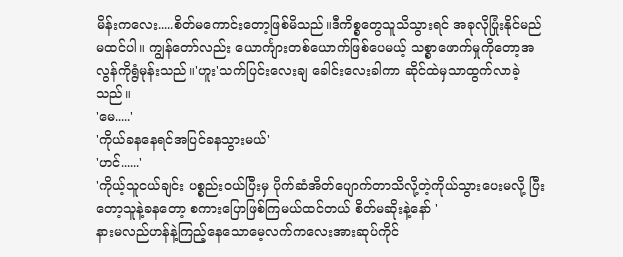မိန်းကလေး.....စိတ်မကောင်းတော့ဖြစ်မိသည်။ဒီကိစ္စတွေသူသိသွားရင် အခုလိုပြုံးနိုင်မည်မထင်ပါ။ ကျွန်တော်လည်း ယောင်္ကျားတစ်ယောက်ဖြစ်ပေမယ့် သစ္စာဖောက်မှုကိုတော့အလွန်ကိုရွံမုန်းသည်။'ဟူး'သက်ပြင်းလေးချ ခေါင်းလေးခါကာ ဆိုင်ထဲမှသာထွက်လာခဲ့သည်။
'မေ.....'
'ကိုယ်ခနနေရင်အပြင်ခနသွားမယ်'
'ဟင်......'
'ကိုယ့်သူငယ်ချင်း ပစ္စည်းဝယ်ပြီးမှ ပိုက်ဆံအိတ်ပျောက်တာသိလို့တဲ့ကိုယ်သွားပေးမလို့ ပြီးတော့သူနဲ့ခနတော့ စကားပြောဖြစ်ကြမယ်ထင်တယ် စိတ်မဆိုးနဲ့နော် '
နားမလည်ဟန်နဲ့ကြည့်နေသောမေ့လက်ကလေးအားဆုပ်ကိုင်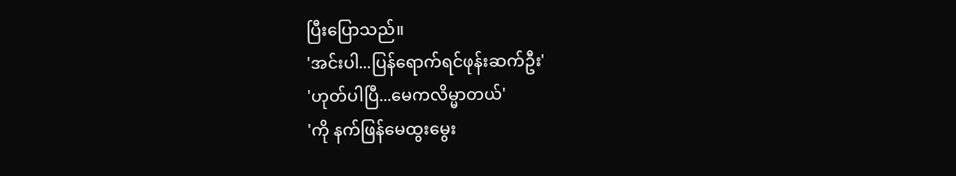ပြီးပြောသည်။
'အင်းပါ...ပြန်ရောက်ရင်ဖုန်းဆက်ဦး'
'ဟုတ်ပါပြီ...မေကလိမ္မာတယ်'
'ကို နက်ဖြန်မေထွးမွေး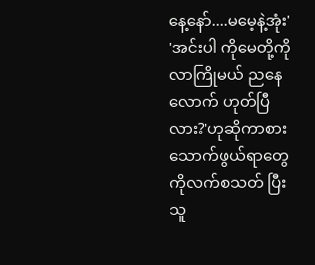နေ့နော်....မမေ့နဲ့အုံး'
'အင်းပါ ကိုမေတို့ကိုလာကြိုမယ် ညနေလောက် ဟုတ်ပြီလား?'ဟုဆိုကာစားသောက်ဖွယ်ရာတွေကိုလက်စသတ် ပြီးသူ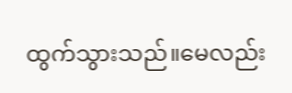ထွက်သွားသည်။မေလည်း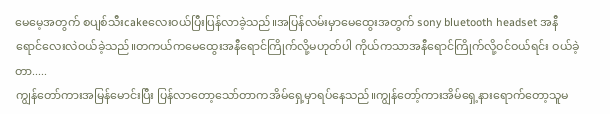မေမေ့အတွက် စပျစ်သီးcakeလေးဝယ်ပြီးပြန်လာခဲ့သည်။အပြန်လမ်းမှာမေထွေးအတွက် sony bluetooth headset အနီရောင်လေးလဲဝယ်ခဲ့သည်။တကယ်ကမေထွေးအနီရောင်ကြိုက်လို့မဟုတ်ပါ ကိုယ်ကသာအနီရောင်ကြိုက်လို့ဝင်ဝယ်ရင်း ဝယ်ခဲ့တာ.....
ကျွန်တော်ကားအမြန်မောင်းပြီး ပြန်လာတော့သော်တာကအိမ်ရှေ့မှာရပ်နေသည်။ကျွန်တော့်ကားအိမ်ရှေ့နားရောက်တော့သူမ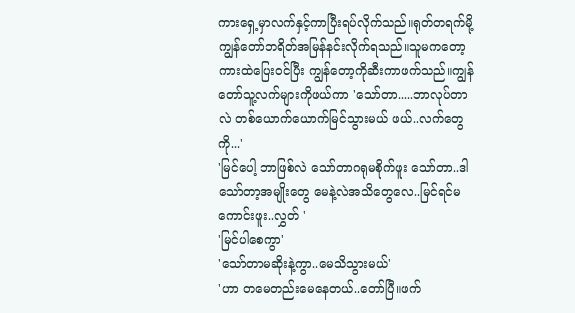ကားရှေ့မှာလက်နှင့်ကာပြီးရပ်လိုက်သည်။ရုတ်တရက်မို့ ကျွန်တော်ဘရိတ်အမြန်နင်းလိုက်ရသည်။သူမကတော့ကားထဲပြေးဝင်ပြီး ကျွန်တော့ကိုဆီးကာဖက်သည်။ကျွန်တော်သူ့လက်များကိုဖယ်ကာ 'သော်တာ.....ဘာလုပ်တာလဲ တစ်ယောက်ယောက်မြင်သွားမယ် ဖယ်..လက်တွေကို...'
'မြင်ပေါ့ ဘာဖြစ်လဲ သော်တာဂရုမစိုက်ဖူး သော်တာ..ဒါသော်တာ့အမျိုးတွေ မေနဲ့လဲအသိတွေလေ..မြင်ရင်မကောင်းဖူး..လွှတ် '
'မြင်ပါစေကွာ'
'သော်တာမဆိုးနဲ့ကွာ..မေသိသွားမယ်'
'ဟာ တမေတည်းမေနေတယ်..တော်ပြီ။ဖက်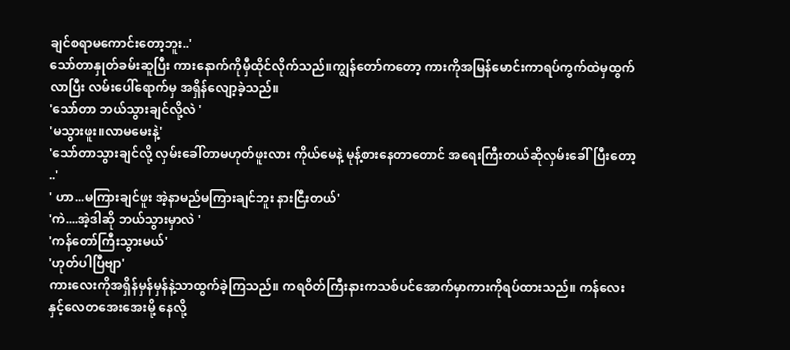ချင်စရာမကောင်းတော့ဘူး..'
သော်တာနှုတ်ခမ်းဆူပြီး ကားနောက်ကိုမှီထိုင်လိုက်သည်။ကျွန်တော်ကတော့ ကားကိုအမြန်မောင်းကာရပ်ကွက်ထဲမှထွက်လာပြီး လမ်းပေါ်ရောက်မှ အရှိန်လျော့ခဲ့သည်။
'သော်တာ ဘယ်သွားချင်လို့လဲ '
'မသွားဖူး။လာမမေးနဲ့'
'သော်တာသွားချင်လို့ လှမ်းခေါ်တာမဟုတ်ဖူးလား ကိုယ်မေနဲ့ မုန့်စားနေတာတောင် အရေးကြီးတယ်ဆိုလှမ်းခေါ်ပြီးတော့ ..'
' ဟာ...မကြားချင်ဖူး အဲ့နာမည်မကြားချင်ဘူး နားငြီးတယ်'
'ကဲ....အဲ့ဒါဆို ဘယ်သွားမှာလဲ '
'ကန်တော်ကြီးသွားမယ်'
'ဟုတ်ပါပြီဗျာ'
ကားလေးကိုအရှိန်မှန်မှန်နဲ့သာထွက်ခဲ့ကြသည်။ ကရဝိတ်ကြီးနားကသစ်ပင်အောက်မှာကားကိုရပ်ထားသည်။ ကန်လေးနှင့်လေတအေးအေးမို့ နေလို့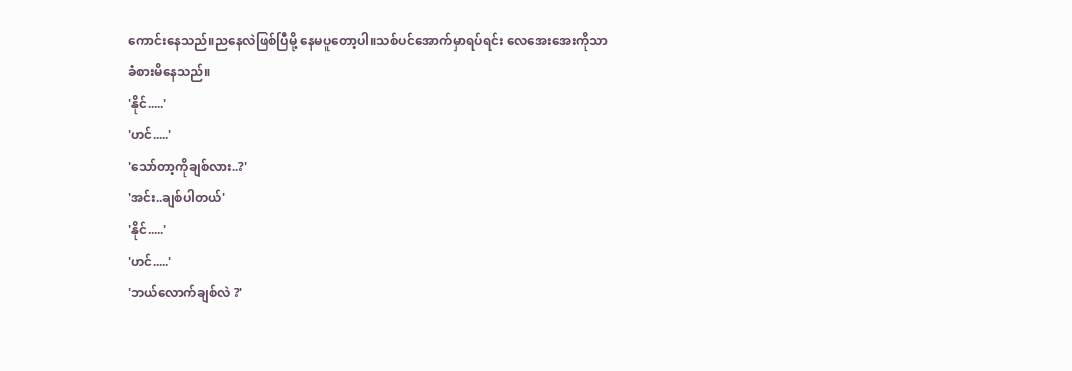ကောင်းနေသည်။ညနေလဲဖြစ်ပြီမို့ နေမပူတော့ပါ။သစ်ပင်အောက်မှာရပ်ရင်း လေအေးအေးကိုသာခံစားမိနေသည်။
'နိုင်.....'
'ဟင်.....'
'သော်တာ့ကိုချစ်လား..?'
'အင်း..ချစ်ပါတယ်'
'နိုင်.....'
'ဟင်.....'
'ဘယ်လောက်ချစ်လဲ ?'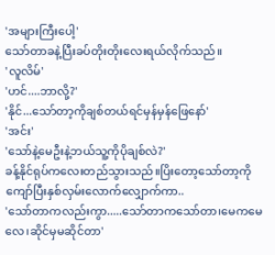'အများကြီးပေါ့'
သော်တာခနဲ့ပြီးခပ်တိုးတိုးလေးရယ်လိုက်သည်။
'လူလိမ်'
'ဟင်....ဘာလို့?'
'နိုင်...သော်တာ့ကိုချစ်တယ်ရင်မှန်မှန်ဖြေနော်'
'အင်း'
'သော်နဲ့မေဦးနဲ့ဘယ်သူ့ကိုပိုချစ်လဲ?'
ခန့်နိုင်ရုပ်ကလေးတည်သွားသည်။ပြိးတော့သော်တာ့ကိုကျော်ပြီးနှစ်လှမ်းလောက်လျှောက်ကာ..
'သော်တာကလည်းကွာ.....သော်တာကသော်တာ၊မေကမေလေ၊ဆိုင်မှမဆိုင်တာ'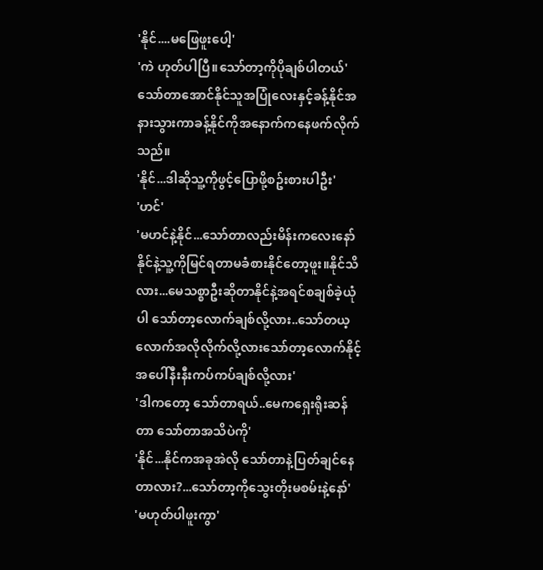'နိုင်....မဖြေဖူးပေါ့'
'ကဲ ဟုတ်ပါပြီ။သော်တာ့ကိုပိုချစ်ပါတယ်'
သော်တာအောင်နိုင်သူအပြုံလေးနှင့်ခန့်နိုင်အနားသွားကာခန့်နိုင်ကိုအနောက်ကနေဖက်လိုက်သည်။
'နိုင်...ဒါဆိုသူ့ကိုဖွင့်ပြောဖို့စဥ်းစားပါဦး'
'ဟင်'
'မဟင်နဲ့နိုင်...သော်တာလည်းမိန်းကလေးနော် နိုင်နဲ့သူ့ကိုမြင်ရတာမခံစားနိုင်တော့ဖူး။နိုင်သိလား...မေသစ္စာဦးဆိုတာနိုင်နဲ့အရင်စချစ်ခဲ့ယုံပါ သော်တာ့လောက်ချစ်လို့လား..သော်တယ့လောက်အလိုလိုက်လို့လားသော်တာ့လောက်နိုင့်အပေါ်နီးနီးကပ်ကပ်ချစ်လို့လား'
'ဒါကတော့ သော်တာရယ်..မေကရှေးရိုးဆန်တာ သော်တာအသိပဲကို'
'နိုင်...နိုင်ကအခုအဲလို သော်တာနဲ့ပြတ်ချင်နေတာလား?...သော်တာ့ကိုသွေးတိုးမစမ်းနဲ့နော်'
'မဟုတ်ပါဖူးကွာ'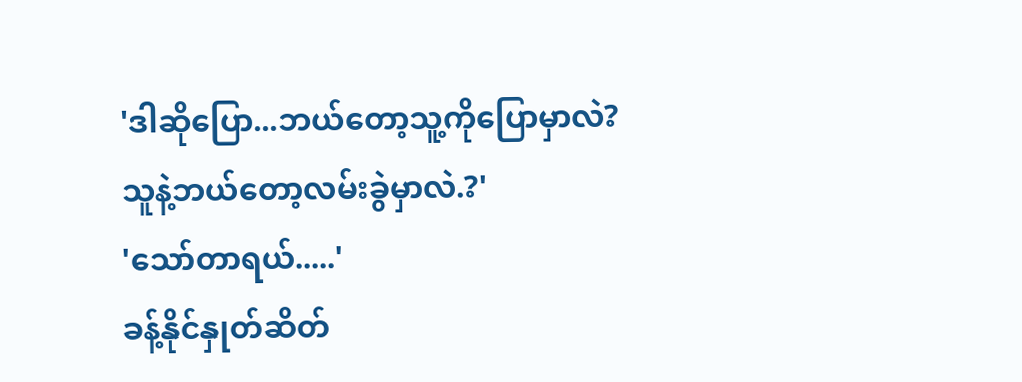'ဒါဆိုပြော...ဘယ်တော့သူ့ကိုပြောမှာလဲ?
သူနဲ့ဘယ်တော့လမ်းခွဲမှာလဲ.?'
'သော်တာရယ်.....'
ခန့်နိုင်နှုတ်ဆိတ်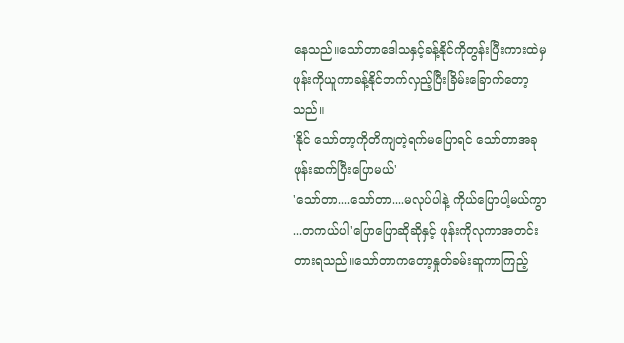နေသည်။သော်တာဒေါသနှင့်ခန့်နိုင်ကိုတွန်းပြီးကားထဲမှဖုန်းကိုယူကာခန့်နိုင်ဘက်လှည့်ပြီးခြိမ်းခြောက်တော့သည်။
'နိုင် သော်တာ့ကိုတိကျတဲ့ရက်မပြောရင် သော်တာအခုဖုန်းဆက်ပြီးပြောမယ်'
'သော်တာ....သော်တာ....မလုပ်ပါနဲ့ ကိုယ်ပြောပါ့မယ်ကွာ ...တကယ်ပါ'ပြောပြောဆိုဆိုနှင့် ဖုန်းကိုလုကာအတင်းတားရသည်။သော်တာကတော့နှုတ်ခမ်းဆူကာကြည့်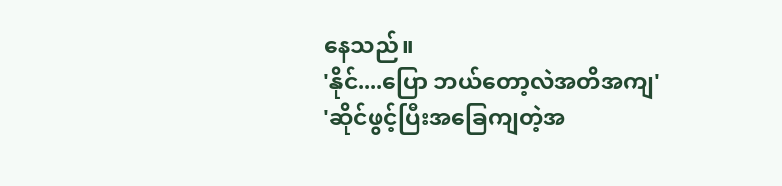နေသည်။
'နိုင်....ပြော ဘယ်တော့လဲအတိအကျ'
'ဆိုင်ဖွင့်ပြီးအခြေကျတဲ့အ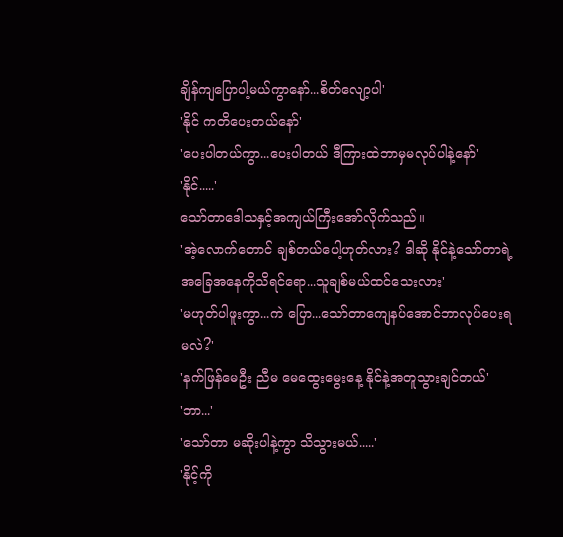ချိန်ကျပြောပါ့မယ်ကွာနော်...စိတ်လျော့ပါ'
'နိုင် ကတိပေးတယ်နော်'
'ပေးပါတယ်ကွာ...ပေးပါတယ် ဒီကြားထဲဘာမှမလုပ်ပါနဲ့နော်'
'နိုင်.....'
သော်တာဒေါသနှင့်အကျယ်ကြီးအော်လိုက်သည်။
'အဲ့လောက်တောင် ချစ်တယ်ပေါ့ဟုတ်လား? ဒါဆို နိုင်နဲ့သော်တာရဲ့အခြေအနေကိုသိရင်ရော...သူချစ်မယ်ထင်သေးလား'
'မဟုတ်ပါဖူးကွာ...ကဲ ပြော...သော်တာကျေနပ်အောင်ဘာလုပ်ပေးရမလဲ?'
'နက်ဖြန်မေဦး ညီမ မေထွေးမွေးနေ့ နိုင်နဲ့အတူသွားချင်တယ်'
'ဘာ...'
'သော်တာ မဆိုးပါနဲ့ကွာ သိသွားမယ်.....'
'နိုင့်ကို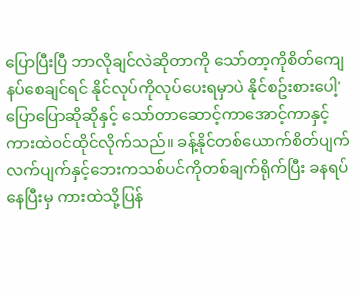ပြောပြီးပြီ ဘာလိုချင်လဲဆိုတာကို သော်တာ့ကိုစိတ်ကျေနပ်စေချင်ရင် နိုင်လုပ်ကိုလုပ်ပေးရမှာပဲ နိုင်စဥ်းစားပေါ့'
ပြောပြောဆိုဆိုနှင့် သော်တာဆောင့်ကာအောင့်ကာနှင့် ကားထဲဝင်ထိုင်လိုက်သည်။ ခန့်နိုင်တစ်ယောက်စိတ်ပျက်လက်ပျက်နှင့်ဘေးကသစ်ပင်ကိုတစ်ချက်ရိုက်ပြီး ခနရပ်နေပြီးမှ ကားထဲသို့ပြန်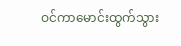ဝင်ကာမောင်းထွက်သွား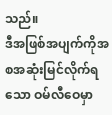သည်။
ဒီအဖြစ်အပျက်ကိုအစအဆုံးမြင်လိုက်ရသော ဝမ်လီဝေမှာ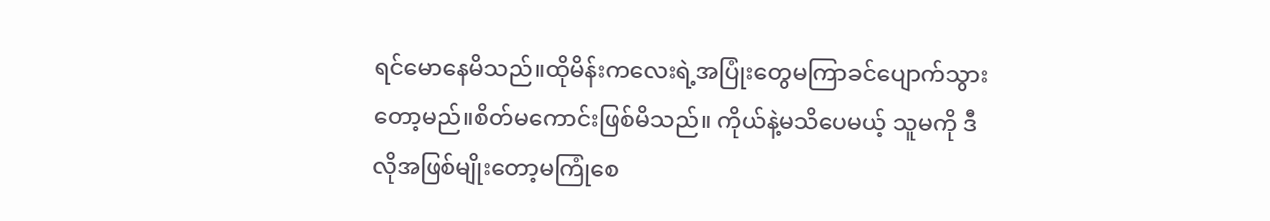ရင်မောနေမိသည်။ထိုမိန်းကလေးရဲ့အပြုံးတွေမကြာခင်ပျောက်သွားတော့မည်။စိတ်မကောင်းဖြစ်မိသည်။ ကိုယ်နဲ့မသိပေမယ့် သူမကို ဒီလိုအဖြစ်မျိုးတော့မကြုံစေ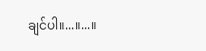ချင်ပါ။...။...။